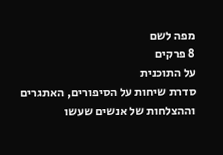מפה לשם
8 פרקים
על התוכנית
סדרת שיחות על הסיפורים, האתגרים וההצלחות של אנשים שעשו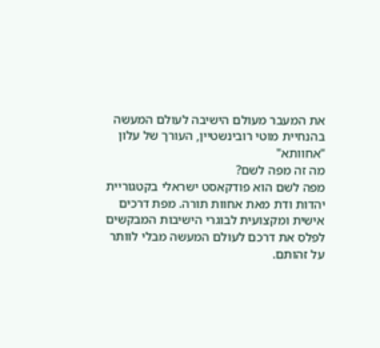את המעבר מעולם הישיבה לעולם המעשה בהנחיית מוטי רובינשטיין, העורך של עלון "אחוותא"
מה זה מפה לשם?
מפה לשם הוא פודקאסט ישראלי בקטגוריית יהדות ודת מאת אחוות תורה. מפת דרכים אישית ומקצועית לבוגרי הישיבות המבקשים לפלס את דרכם לעולם המעשה מבלי לוותר על זהותם.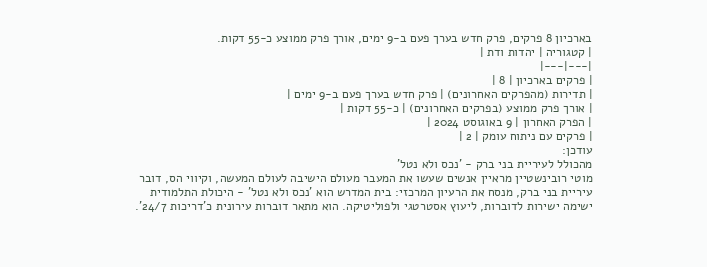בארכיון 8 פרקים, פרק חדש בערך פעם ב-9 ימים, אורך פרק ממוצע כ-55 דקות.
| קטגוריה | יהדות ודת |
|---|---|
| פרקים בארכיון | 8 |
| תדירות (מהפרקים האחרונים) | פרק חדש בערך פעם ב-9 ימים |
| אורך פרק ממוצע (בפרקים האחרונים) | כ-55 דקות |
| הפרק האחרון | 9 באוגוסט 2024 |
| פרקים עם ניתוח עומק | 2 |
עודכן:
מהכולל לעיריית בני ברק - 'נכס ולא נטל'
מוטי רובינשטיין מראיין אנשים שעשו את המעבר מעולם הישיבה לעולם המעשה, וקיווי הס, דובר עיריית בני ברק, מנסח את הרעיון המרכזי: בית המדרש הוא 'נכס ולא נטל' - היכולת התלמודית ישימה ישירות לדוברות, ליעוץ אסטרטגי ולפוליטיקה. הוא מתאר דוברות עירונית כ'דריכות 24/7'.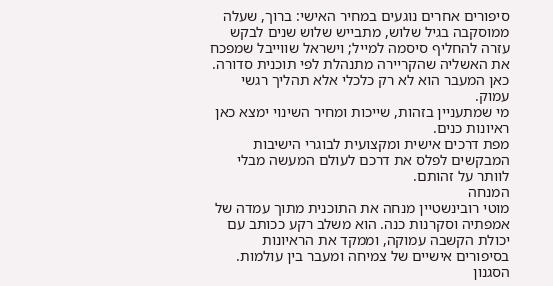סיפורים אחרים נוגעים במחיר האישי: ברוך, שעלה ממוסקבה בגיל שלוש, מתבייש שלוש שנים לבקש עזרה להחליף סיסמה למייל; וישראל שווייבל שמפכח את האשליה שהקריירה מתנהלת לפי תוכנית סדורה. כאן המעבר הוא לא רק כלכלי אלא תהליך רגשי עמוק.
מי שמתעניין בזהות, שייכות ומחיר השינוי ימצא כאן ראיונות כנים.
מפת דרכים אישית ומקצועית לבוגרי הישיבות המבקשים לפלס את דרכם לעולם המעשה מבלי לוותר על זהותם.
המנחה
מוטי רובינשטיין מנחה את התוכנית מתוך עמדה של אמפתיה וסקרנות כנה. הוא משלב רקע ככותב עם יכולת הקשבה עמוקה, וממקד את הראיונות בסיפורים אישיים של צמיחה ומעבר בין עולמות.
הסגנון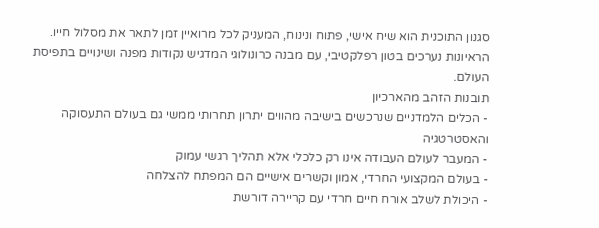סגנון התוכנית הוא שיח אישי, פתוח ונינוח, המעניק לכל מרואיין זמן לתאר את מסלול חייו. הראיונות נערכים בטון רפלקטיבי, עם מבנה כרונולוגי המדגיש נקודות מפנה ושינויים בתפיסת העולם.
תובנות הזהב מהארכיון
- הכלים הלמדניים שנרכשים בישיבה מהווים יתרון תחרותי ממשי גם בעולם התעסוקה והאסטרטגיה
- המעבר לעולם העבודה אינו רק כלכלי אלא תהליך רגשי עמוק
- בעולם המקצועי החרדי, אמון וקשרים אישיים הם המפתח להצלחה
- היכולת לשלב אורח חיים חרדי עם קריירה דורשת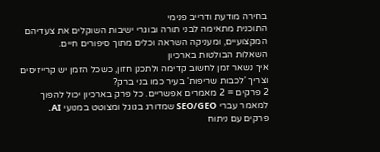בחירה מודעת ודרייב פנימי
התוכנית מתאימה לבני תורה ובוגרי ישיבות השוקלים את צעדיהם המקצועיים, ומעניקה השראה וכלים מתוך סיפורים חיים.
השאלות הבולטות בארכיון
איך נשאר זמן לחשוב קדימה ולתכנן חזון, כשכל הזמן יש קרייזיסים וצריך 'לכבות שריפות' בעיר כמו בני ברק?
2 פרקים = 2 מאמרים אפשריים. כל פרק בארכיון יכול להפוך למאמר עברי SEO/GEO שמדורג בגוגל ומצוטט במנועי AI.
פרקים עם ניתוח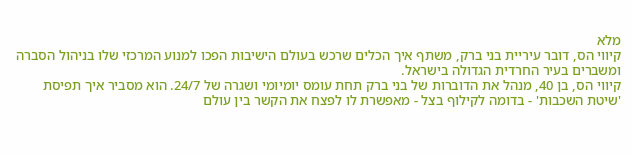מלא
קיווי הס, דובר עיריית בני ברק, משתף איך הכלים שרכש בעולם הישיבות הפכו למנוע המרכזי שלו בניהול הסברה ומשברים בעיר החרדית הגדולה בישראל.
קיווי הס, בן 40, מנהל את הדוברות של בני ברק תחת עומס יומיומי ושגרה של 24/7. הוא מסביר איך תפיסת 'שיטת השכבות' - בדומה לקילוף בצל - מאפשרת לו לפצח את הקשר בין עולם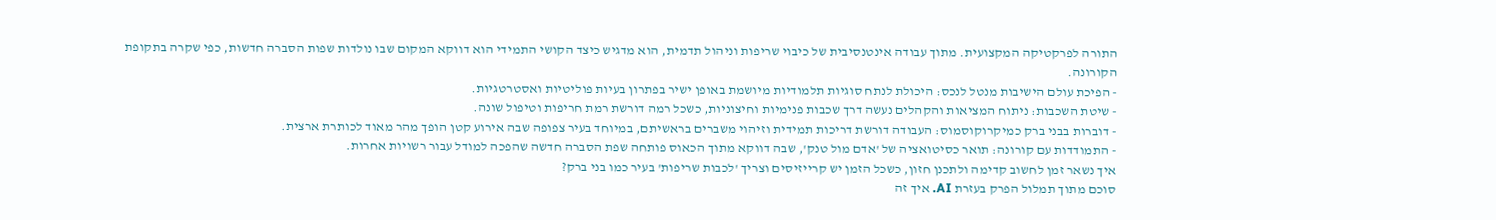התורה לפרקטיקה המקצועית. מתוך עבודה אינטנסיבית של כיבוי שריפות וניהול תדמית, הוא מדגיש כיצד הקושי התמידי הוא דווקא המקום שבו נולדות שפות הסברה חדשות, כפי שקרה בתקופת הקורונה.
- הפיכת עולם הישיבות מנטל לנכס: היכולת לנתח סוגיות תלמודיות מיושמת באופן ישיר בפתרון בעיות פוליטיות ואסטרטגיות.
- שיטת השכבות: ניתוח המציאות והקהלים נעשה דרך שכבות פנימיות וחיצוניות, כשכל רמה דורשת רמת חריפות וטיפול שונה.
- דוברות בבני ברק כמיקרוקוסמוס: העבודה דורשת דריכות תמידית וזיהוי משברים בראשיתם, במיוחד בעיר צפופה שבה אירוע קטן הופך מהר מאוד לכותרת ארצית.
- התמודדות עם קורונה: תואר כסיטואציה של 'אדם מול טנק', שבה דווקא מתוך הכאוס פותחה שפת הסברה חדשה שהפכה למודל עבור רשויות אחרות.
איך נשאר זמן לחשוב קדימה ולתכנן חזון, כשכל הזמן יש קרייזיסים וצריך 'לכבות שריפות' בעיר כמו בני ברק?
סוכם מתוך תמלול הפרק בעזרת AI. איך זה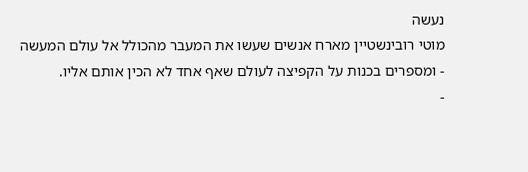נעשה
מוטי רובינשטיין מארח אנשים שעשו את המעבר מהכולל אל עולם המעשה - ומספרים בכנות על הקפיצה לעולם שאף אחד לא הכין אותם אליו.
-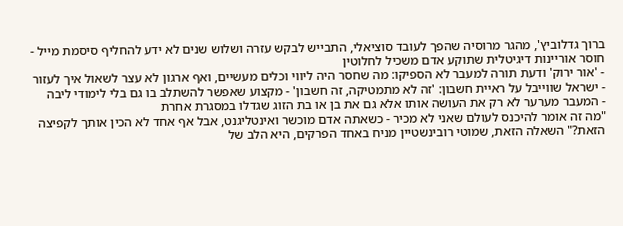ברוך גדלוביץ', מהגר מרוסיה שהפך לעובד סוציאלי, התבייש לבקש עזרה ושלוש שנים לא ידע להחליף סיסמת מייל - חוסר אוריינות דיגיטלית שתוקע אדם משכיל לחלוטין
- 'אור ירוק' ודעת תורה למעבר לא הספיקו: מה שחסר היה ליווי וכלים מעשיים, ואף ארגון לא עצר לשאול איך לעזור
- ישראל שווייבל על ראיית חשבון: 'זה לא מתמטיקה, זה חשבון' - מקצוע שאפשר להשתלב בו גם בלי לימודי ליבה
- המעבר מערער לא רק את העושה אותו אלא גם את בן או בת הזוג שגדלו במסגרת אחרת
"מה זה אומר להיכנס לעולם שאני לא מכיר - כשאתה אדם מוכשר ואינטליגנט, אבל אף אחד לא הכין אותך לקפיצה הזאת?" השאלה הזאת, שמוטי רובינשטיין מניח באחד הפרקים, היא הלב של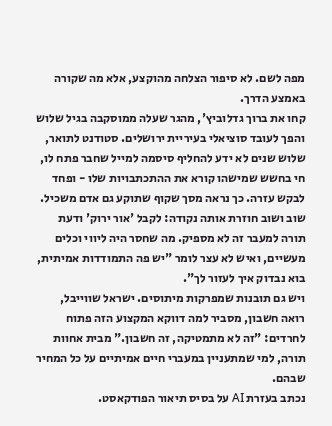מפה לשם. לא סיפור הצלחה מהוקצע, אלא מה שקורה באמצע הדרך.
קחו את ברוך גדלוביץ', מהגר שעלה ממוסקבה בגיל שלוש והפך לעובד סוציאלי בעיריית ירושלים. סטודנט לתואר, שלוש שנים לא ידע להחליף סיסמה למייל שחבר פתח לו, חי בחשש שמישהו קורא את ההתכתבויות שלו - ופחד לבקש עזרה. כך נראה מסך שקוף שתוקע גם אדם משכיל.
שוב ושוב חוזרת אותה נקודה: לקבל 'אור ירוק' ודעת תורה למעבר זה לא מספיק. מה שחסר היה ליווי וכלים מעשיים, ואיש לא עצר לומר "יש פה התמודדות אמיתית, בוא נבדוק איך לעזור לך".
ויש גם תובנות שמפרקות מיתוסים. ישראל שווייבל, רואה חשבון, מסביר למה דווקא המקצוע הזה פתוח לחרדים: "זה לא מתמטיקה, זה חשבון." מבית אחוות תורה, למי שמתעניין במעברי חיים אמיתיים על כל המחיר שבהם.
נכתב בעזרת AI על בסיס תיאור הפודקאסט.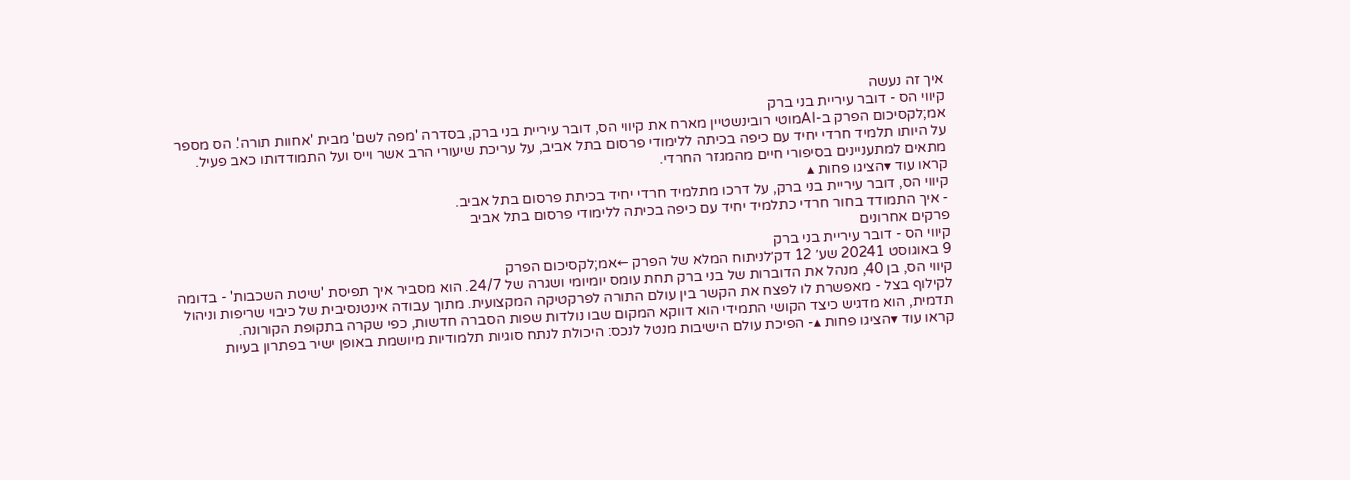איך זה נעשה
קיווי הס - דובר עיריית בני ברק
אמ;לקסיכום הפרק ב-AIמוטי רובינשטיין מארח את קיווי הס, דובר עיריית בני ברק, בסדרה 'מפה לשם' מבית 'אחוות תורה'. הס מספר על היותו תלמיד חרדי יחיד עם כיפה בכיתה ללימודי פרסום בתל אביב, על עריכת שיעורי הרב אשר וייס ועל התמודדותו כאב פעיל. מתאים למתעניינים בסיפורי חיים מהמגזר החרדי.
קראו עוד ▾הציגו פחות ▴
קיווי הס, דובר עיריית בני ברק, על דרכו מתלמיד חרדי יחיד בכיתת פרסום בתל אביב.
- איך התמודד בחור חרדי כתלמיד יחיד עם כיפה בכיתה ללימודי פרסום בתל אביב
פרקים אחרונים
קיווי הס - דובר עיריית בני ברק
9 באוגוסט 20241 שע׳ 12 דק׳לניתוח המלא של הפרק ←אמ;לקסיכום הפרק
קיווי הס, בן 40, מנהל את הדוברות של בני ברק תחת עומס יומיומי ושגרה של 24/7. הוא מסביר איך תפיסת 'שיטת השכבות' - בדומה לקילוף בצל - מאפשרת לו לפצח את הקשר בין עולם התורה לפרקטיקה המקצועית. מתוך עבודה אינטנסיבית של כיבוי שריפות וניהול תדמית, הוא מדגיש כיצד הקושי התמידי הוא דווקא המקום שבו נולדות שפות הסברה חדשות, כפי שקרה בתקופת הקורונה.
קראו עוד ▾הציגו פחות ▴- הפיכת עולם הישיבות מנטל לנכס: היכולת לנתח סוגיות תלמודיות מיושמת באופן ישיר בפתרון בעיות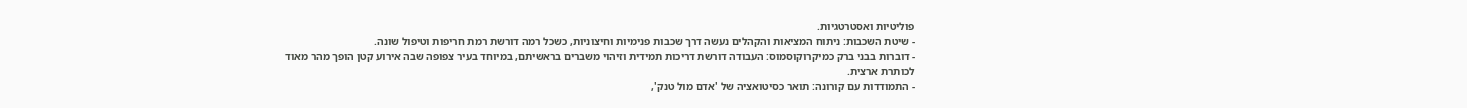פוליטיות ואסטרטגיות.
- שיטת השכבות: ניתוח המציאות והקהלים נעשה דרך שכבות פנימיות וחיצוניות, כשכל רמה דורשת רמת חריפות וטיפול שונה.
- דוברות בבני ברק כמיקרוקוסמוס: העבודה דורשת דריכות תמידית וזיהוי משברים בראשיתם, במיוחד בעיר צפופה שבה אירוע קטן הופך מהר מאוד לכותרת ארצית.
- התמודדות עם קורונה: תואר כסיטואציה של 'אדם מול טנק',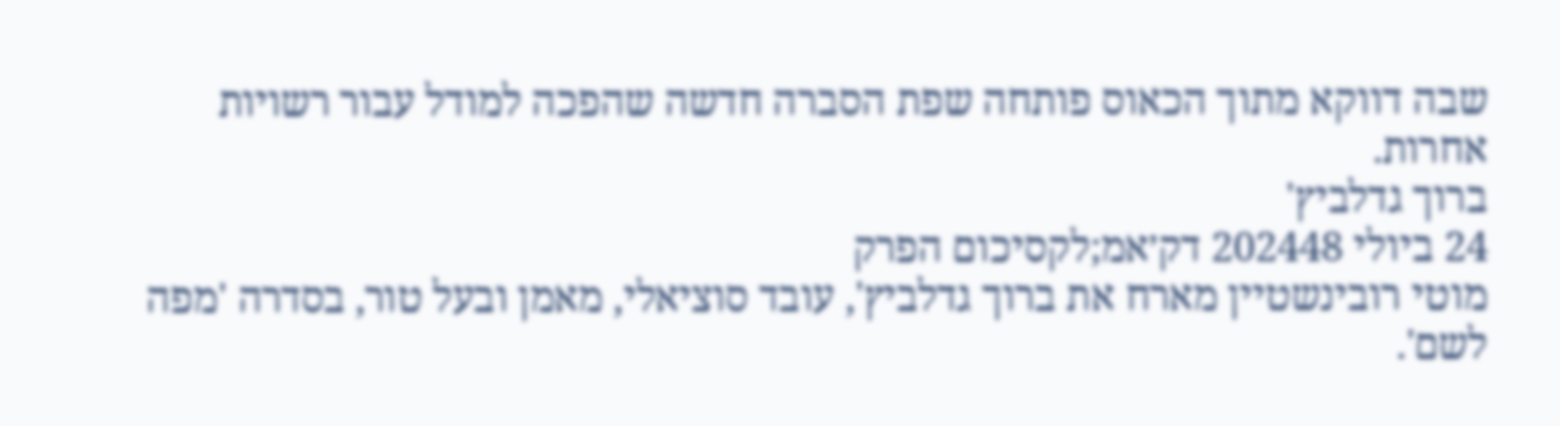שבה דווקא מתוך הכאוס פותחה שפת הסברה חדשה שהפכה למודל עבור רשויות אחרות.
ברוך גדלביץ'
24 ביולי 202448 דק׳אמ;לקסיכום הפרק
מוטי רובינשטיין מארח את ברוך גדלביץ', עובד סוציאלי, מאמן ובעל טור, בסדרה 'מפה לשם'.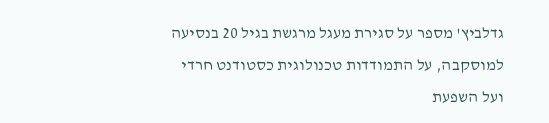גדלביץ' מספר על סגירת מעגל מרגשת בגיל 20 בנסיעה למוסקבה, על התמודדות טכנולוגית כסטודנט חרדי ועל השפעת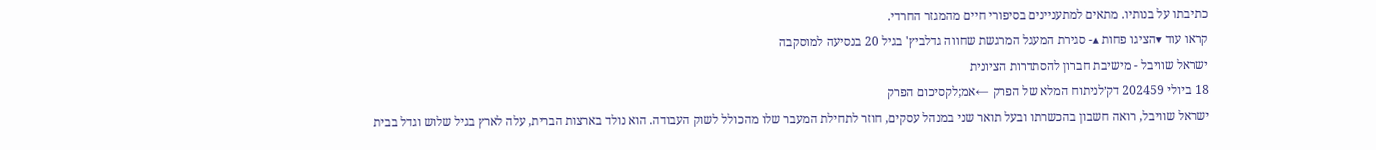כתיבתו על בנותיו. מתאים למתעניינים בסיפורי חיים מהמגזר החרדי.
קראו עוד ▾הציגו פחות ▴- סגירת המעגל המרגשת שחווה גדלביץ' בגיל 20 בנסיעה למוסקבה
ישראל שוויבל - מישיבת חברון להסתדרות הציונית
18 ביולי 202459 דק׳לניתוח המלא של הפרק ←אמ;לקסיכום הפרק
ישראל שוויבל, רואה חשבון בהכשרתו ובעל תואר שני במנהל עסקים, חוזר לתחילת המעבר שלו מהכולל לשוק העבודה. הוא נולד בארצות הברית, עלה לארץ בגיל שלוש וגדל בבית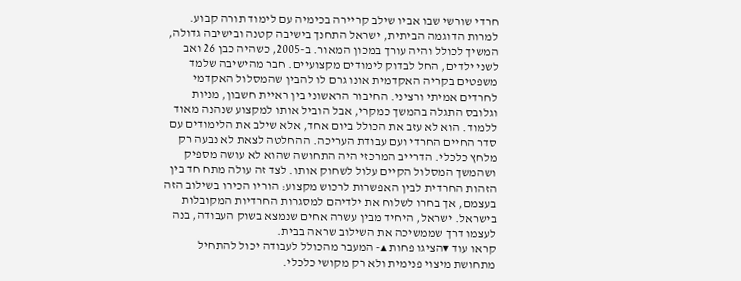חרדי שורשי שבו אביו שילב קריירה בכימיה עם לימוד תורה קבוע. למרות הדוגמה הביתית, ישראל התחנך בישיבה קטנה ובישיבה גדולה, המשיך לכולל והיה עורך במכון המאור. ב-2005, כשהיה כבן 26 ואב לשני ילדים, החל לבדוק לימודים מקצועיים. חבר מהישיבה שלמד משפטים בקריה האקדמית אונו גרם לו להבין שהמסלול האקדמי לחרדים אמיתי ורציני. החיבור הראשוני בין ראיית חשבון, מניות וגלובס התגלה בהמשך כמקרי, אבל הוביל אותו למקצוע שנהנה מאוד ללמוד. הוא לא עזב את הכולל ביום אחד, אלא שילב את הלימודים עם סדר החיים החרדי ועם עבודת העריכה. ההחלטה לצאת לא נבעה רק מלחץ כלכלי. הדרייב המרכזי היה התחושה שהוא לא עושה מספיק ושהמשך המסלול הקיים עלול לשחוק אותו. לצד זה עולה מתח חד בין הזהות החרדית לבין האפשרות לרכוש מקצוע: הוריו הכירו בשילוב הזה בעצמם, אך בחרו לשלוח את ילדיהם למסגרות החרדיות המקובלות בישראל. ישראל, היחיד מבין עשרה אחים שנמצא בשוק העבודה, בנה לעצמו דרך שממשיכה את השילוב שראה בבית.
קראו עוד ▾הציגו פחות ▴- המעבר מהכולל לעבודה יכול להתחיל מתחושת מיצוי פנימית ולא רק מקושי כלכלי.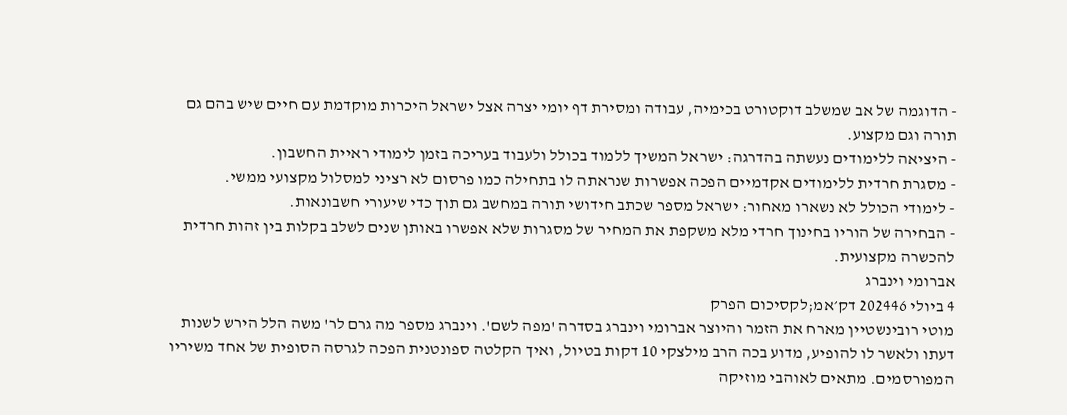- הדוגמה של אב שמשלב דוקטורט בכימיה, עבודה ומסירת דף יומי יצרה אצל ישראל היכרות מוקדמת עם חיים שיש בהם גם תורה וגם מקצוע.
- היציאה ללימודים נעשתה בהדרגה: ישראל המשיך ללמוד בכולל ולעבוד בעריכה בזמן לימודי ראיית החשבון.
- מסגרת חרדית ללימודים אקדמיים הפכה אפשרות שנראתה לו בתחילה כמו פרסום לא רציני למסלול מקצועי ממשי.
- לימודי הכולל לא נשארו מאחור: ישראל מספר שכתב חידושי תורה במחשב גם תוך כדי שיעורי חשבונאות.
- הבחירה של הוריו בחינוך חרדי מלא משקפת את המחיר של מסגרות שלא אפשרו באותן שנים לשלב בקלות בין זהות חרדית להכשרה מקצועית.
אברומי וינברג
4 ביולי 202446 דק׳אמ;לקסיכום הפרק
מוטי רובינשטיין מארח את הזמר והיוצר אברומי וינברג בסדרה 'מפה לשם'. וינברג מספר מה גרם לר' משה הלל הירש לשנות דעתו ולאשר לו להופיע, מדוע בכה הרב מילצקי 10 דקות בטיול, ואיך הקלטה ספונטנית הפכה לגרסה הסופית של אחד משיריו המפורסמים. מתאים לאוהבי מוזיקה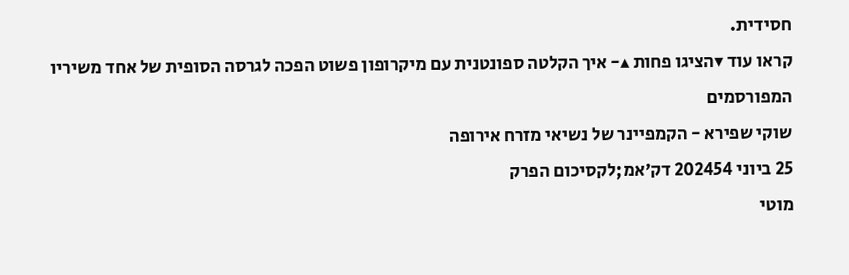חסידית.
קראו עוד ▾הציגו פחות ▴- איך הקלטה ספונטנית עם מיקרופון פשוט הפכה לגרסה הסופית של אחד משיריו המפורסמים
שוקי שפירא - הקמפיינר של נשיאי מזרח אירופה
25 ביוני 202454 דק׳אמ;לקסיכום הפרק
מוטי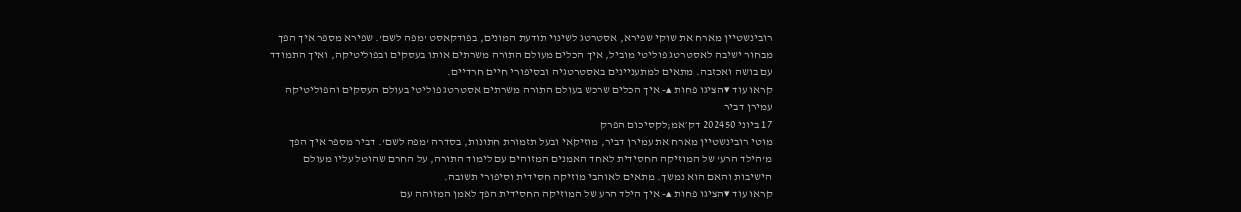רובינשטיין מארח את שוקי שפירא, אסטרטג לשינוי תודעת המונים, בפודקאסט 'מפה לשם'. שפירא מספר איך הפך מבחור ישיבה לאסטרטג פוליטי מוביל, איך הכלים מעולם התורה משרתים אותו בעסקים ובפוליטיקה, ואיך התמודד עם בושה ואכזבה. מתאים למתעניינים באסטרטגיה ובסיפורי חיים חרדיים.
קראו עוד ▾הציגו פחות ▴- איך הכלים שרכש בעולם התורה משרתים אסטרטג פוליטי בעולם העסקים והפוליטיקה
עמירן דביר
17 ביוני 202450 דק׳אמ;לקסיכום הפרק
מוטי רובינשטיין מארח את עמירן דביר, מוזיקאי ובעל תזמורת חתונות, בסדרה 'מפה לשם'. דביר מספר איך הפך מ'הילד הרע' של המוזיקה החסידית לאחד האמנים המזוהים עם לימוד התורה, על החרם שהוטל עליו מעולם הישיבות והאם הוא נמשך. מתאים לאוהבי מוזיקה חסידית וסיפורי תשובה.
קראו עוד ▾הציגו פחות ▴- איך הילד הרע של המוזיקה החסידית הפך לאמן המזוהה עם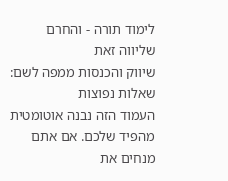לימוד תורה - והחרם שליווה זאת
שיווק והכנסות ממפה לשם: שאלות נפוצות
העמוד הזה נבנה אוטומטית מהפיד שלכם. אם אתם מנחים את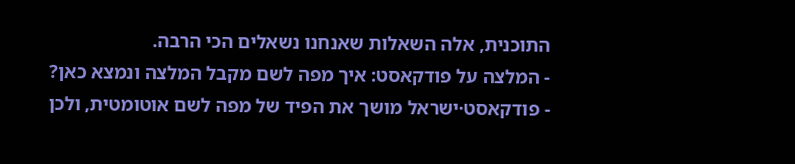התוכנית, אלה השאלות שאנחנו נשאלים הכי הרבה.
- המלצה על פודקאסט: איך מפה לשם מקבל המלצה ונמצא כאן?
- פודקאסט·ישראל מושך את הפיד של מפה לשם אוטומטית, ולכן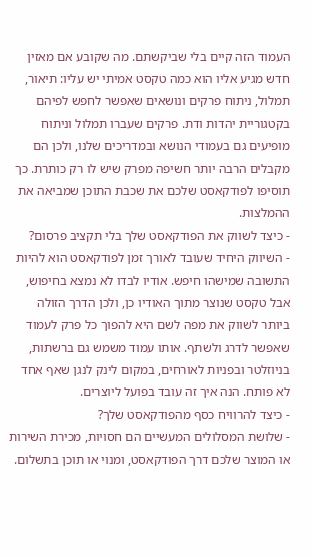העמוד הזה קיים בלי שביקשתם. מה שקובע אם מאזין חדש מגיע אליו הוא כמה טקסט אמיתי יש עליו: תיאור, תמלול, ניתוח פרקים ונושאים שאפשר לחפש לפיהם בקטגוריית יהדות ודת. פרקים שעברו תמלול וניתוח מופיעים גם בעמודי הנושא ובמדריכים שלנו, ולכן הם מקבלים הרבה יותר חשיפה מפרק שיש לו רק כותרת. כך תוסיפו לפודקאסט שלכם את שכבת התוכן שמביאה את ההמלצות.
- כיצד לשווק את הפודקאסט שלך בלי תקציב פרסום?
- השיווק היחיד שעובד לאורך זמן לפודקאסט הוא להיות התשובה שמישהו חיפש. אודיו לבדו לא נמצא בחיפוש, אבל טקסט שנוצר מתוך האודיו כן, ולכן הדרך הזולה ביותר לשווק את מפה לשם היא להפוך כל פרק לעמוד שאפשר לדרג ולשתף. אותו עמוד משמש גם ברשתות, בניוזלטר ובפניות לאורחים, במקום לינק לנגן שאף אחד לא פותח. הנה איך זה עובד בפועל ליוצרים.
- כיצד להרוויח כסף מהפודקאסט שלך?
- שלושת המסלולים המעשיים הם חסויות, מכירת השירות או המוצר שלכם דרך הפודקאסט, ומנוי או תוכן בתשלום.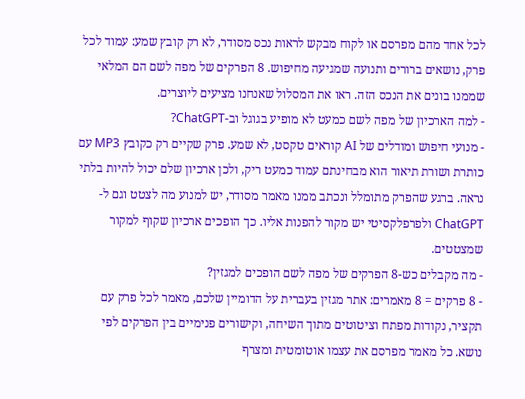לכל אחד מהם מפרסם או לקוח מבקש לראות נכס מסודר, לא רק קובץ שמע: עמוד לכל פרק, נושאים ברורים ותנועה שמגיעה מחיפוש. 8 הפרקים של מפה לשם הם המלאי שממנו בונים את הנכס הזה. ראו את המסלול שאנחנו מציעים ליוצרים.
- למה הארכיון של מפה לשם כמעט לא מופיע בגוגל וב-ChatGPT?
- מנועי חיפוש ומודלים של AI קוראים טקסט, לא שמע. פרק שקיים רק כקובץ MP3 עם כותרת ושורת תיאור הוא מבחינתם עמוד כמעט ריק, ולכן ארכיון שלם יכול להיות בלתי נראה. ברגע שהפרק מתומלל ונכתב ממנו מאמר מסודר, יש למנוע מה לצטט וגם ל-ChatGPT ולפרפלקסיטי יש מקור להפנות אליו. כך הופכים ארכיון שקוף למקור שמצטטים.
- מה מקבלים כש-8 הפרקים של מפה לשם הופכים למגזין?
- 8 פרקים = 8 מאמרים: אתר מגזין בעברית על הדומיין שלכם, מאמר לכל פרק עם תקציר, נקודות מפתח וציטוטים מתוך השיחה, וקישורים פנימיים בין הפרקים לפי נושא. כל מאמר מפרסם את עצמו אוטומטית ומצרף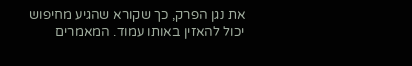את נגן הפרק, כך שקורא שהגיע מחיפוש יכול להאזין באותו עמוד. המאמרים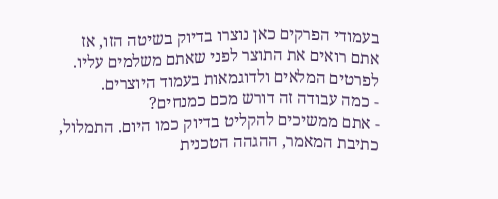בעמודי הפרקים כאן נוצרו בדיוק בשיטה הזו, אז אתם רואים את התוצר לפני שאתם משלמים עליו. לפרטים המלאים ולדוגמאות בעמוד היוצרים.
- כמה עבודה זה דורש מכם כמנחים?
- אתם ממשיכים להקליט בדיוק כמו היום. התמלול, כתיבת המאמר, ההגהה הטכנית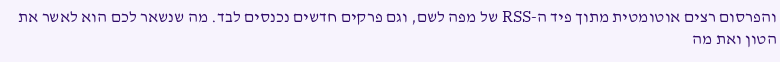והפרסום רצים אוטומטית מתוך פיד ה-RSS של מפה לשם, וגם פרקים חדשים נכנסים לבד. מה שנשאר לכם הוא לאשר את הטון ואת מה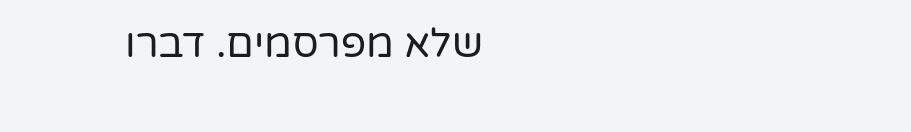שלא מפרסמים. דברו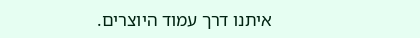איתנו דרך עמוד היוצרים.